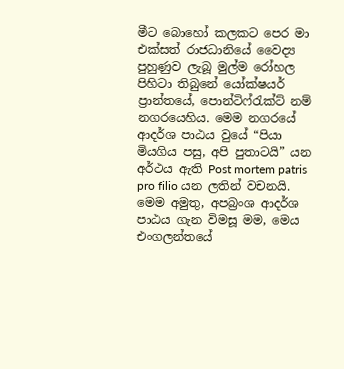මීට බොහෝ කලකට පෙර මා එක්සත් රාජධානියේ වෛද්‍ය පුහුණුව ලැබූ මුල්ම රෝහල පිහිටා තිබුනේ යෝක්ෂයර් ප්‍රාන්තයේ, පොන්ටිෆ්රැක්ට් නම් නගරයෙහිය. මෙම නගරයේ ආදර්ශ පාඨය වුයේ “පියා මියගිය පසු, අපි පුතාටයි” යන අර්ථය ඇති Post mortem patris pro filio යන ලතින් වචනයි. මෙම අමුතු, අපබ්‍රංශ ආදර්ශ පාඨය ගැන විමසූ මම, මෙය එංගලන්තයේ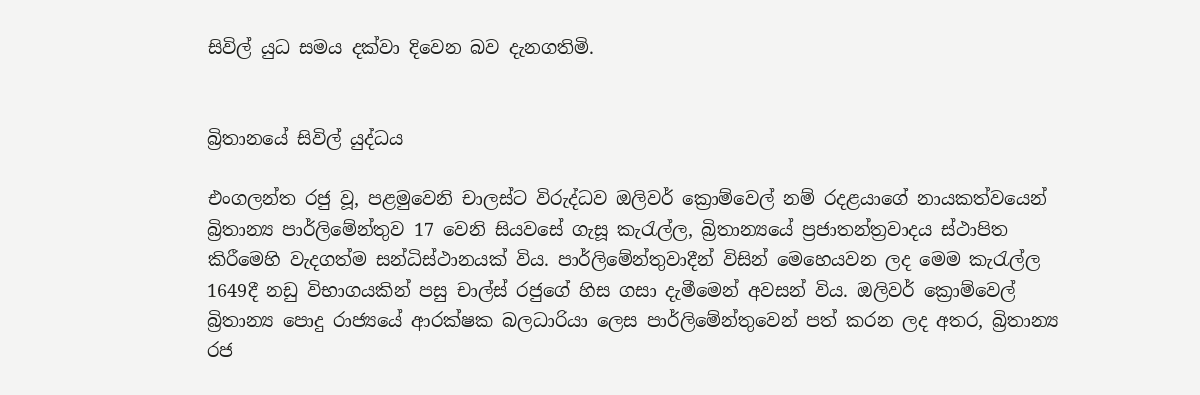සිවිල් යුධ සමය දක්වා දිවෙන බව දැනගතිමි.


බ්‍රිතානයේ සිවිල් යුද්ධය

එංගලන්ත රජු වූ, පළමුවෙනි චාලස්ට විරුද්ධව ඔලිවර් ක්‍රොම්වෙල් නම් රදළයාගේ නායකත්වයෙන් බ්‍රිතාන්‍ය පාර්ලිමේන්තුව 17 වෙනි සියවසේ ගැසූ කැරැල්ල, බ්‍රිතාන්‍යයේ ප්‍රජාතන්ත්‍රවාදය ස්ථාපිත කිරීමෙහි වැදගත්ම සන්ධිස්ථානයක් විය. පාර්ලිමේන්තුවාදීන් විසින් මෙහෙයවන ලද මෙම කැරැල්ල 1649දී නඩු විභාගයකින් පසු චාල්ස් රජුගේ හිස ගසා දැමීමෙන් අවසන් විය. ඔලිවර් ක්‍රොම්වෙල් බ්‍රිතාන්‍ය පොදු රාජ්‍යයේ ආරක්ෂක බලධාරියා ලෙස පාර්ලිමේන්තුවෙන් පත් කරන ලද අතර, බ්‍රිතාන්‍ය රජ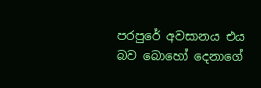පරපුරේ අවසානය එය බව බොහෝ දෙනාගේ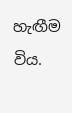හැඟීම විය.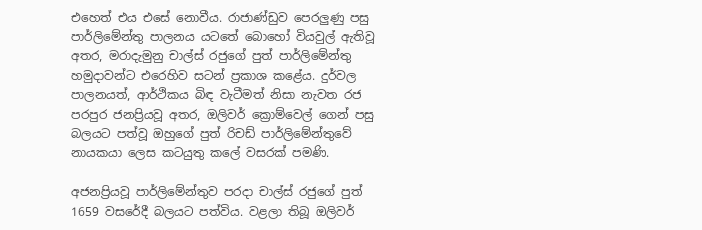එහෙත් එය එසේ නොවීය. රාජාණ්ඩුව පෙරලුණු පසු පාර්ලිමේන්තු පාලනය යටතේ බොහෝ වියවුල් ඇතිවූ අතර, මරාදැමුනු චාල්ස් රජුගේ පුත් පාර්ලිමේන්තු හමුදාවන්ට එරෙහිව සටන් ප්‍රකාශ කළේය. දුර්වල පාලනයත්, ආර්ථිකය බිඳ වැටීමත් නිසා නැවත රජ පරපුර ජනප්‍රියවූ අතර, ඔලිවර් ක්‍රොම්වෙල් ගෙන් පසු බලයට පත්වූ ඔහුගේ පුත් රිචඩ් පාර්ලිමේන්තුවේ නායකයා ලෙස කටයුතු කලේ වසරක් පමණි.

අජනප්‍රියවූ පාර්ලිමේන්තුව පරදා චාල්ස් රජුගේ පුත් 1659 වසරේදී බලයට පත්විය. වළලා තිබූ ඔලිවර්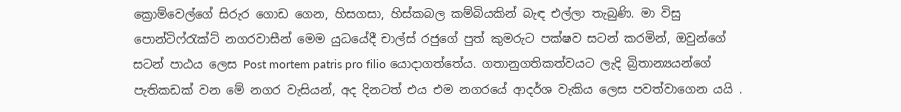ක්‍රොම්වෙල්ගේ සිරුර ගොඩ ගෙන, හිසගසා, හිස්කබල කම්බියකින් බැඳ එල්ලා තැබුණි. මා විසු පොන්ටිෆ්රැක්ට් නගරවාසීන් මෙම යුධයේදී චාල්ස් රජුගේ පුත් කුමරුට පක්ෂව සටන් කරමින්, ඔවුන්ගේ සටන් පාඨය ලෙස Post mortem patris pro filio යොදාගත්තේය. ගතානුගතිකත්වයට ලැදි බ්‍රිතාන්‍යයන්ගේ පැතිකඩක් වන මේ නගර වැසියන්, අද දිනටත් එය එම නගරයේ ආදර්ශ වැකිය ලෙස පවත්වාගෙන යයි .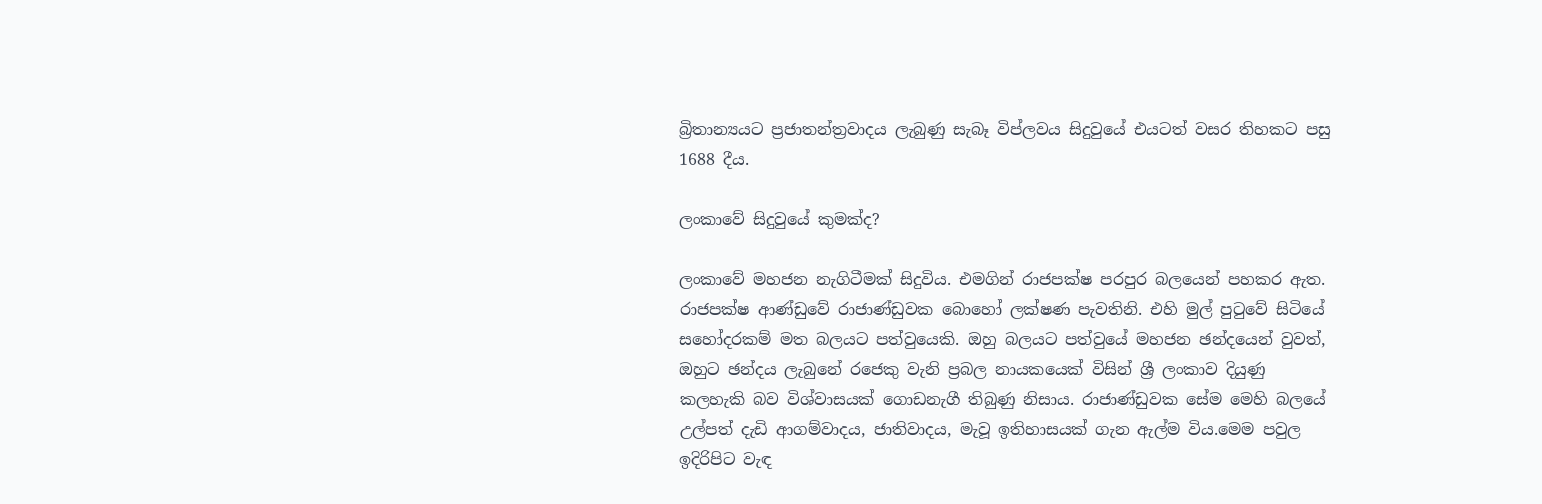බ්‍රිතාන්‍යයට ප්‍රජාතන්ත්‍රවාදය ලැබුණු සැබෑ විප්ලවය සිදුවුයේ එයටත් වසර තිහකට පසු 1688 දීය.

ලංකාවේ සිදුවුයේ කුමක්ද?

ලංකාවේ මහජන නැගිටීමක් සිදුවිය. එමගින් රාජපක්ෂ පරපුර බලයෙන් පහකර ඇත. රාජපක්ෂ ආණ්ඩුවේ රාජාණ්ඩුවක බොහෝ ලක්ෂණ පැවතිනි. එහි මුල් පුටුවේ සිටියේ සහෝදරකම් මත බලයට පත්වුයෙකි. ඔහු බලයට පත්වුයේ මහජන ඡන්දයෙන් වුවත්, ඔහුට ඡන්දය ලැබුනේ රජෙකු වැනි ප්‍රබල නායකයෙක් විසින් ශ්‍රී ලංකාව දියුණු කලහැකි බව විශ්වාසයක් ගොඩනැගී තිබුණු නිසාය. රාජාණ්ඩුවක සේම මෙහි බලයේ උල්පත් දැඩි ආගම්වාදය, ජාතිවාදය, මැවූ ඉතිහාසයක් ගැන ඇල්ම විය.මෙම පවුල ඉදිරිපිට වැඳ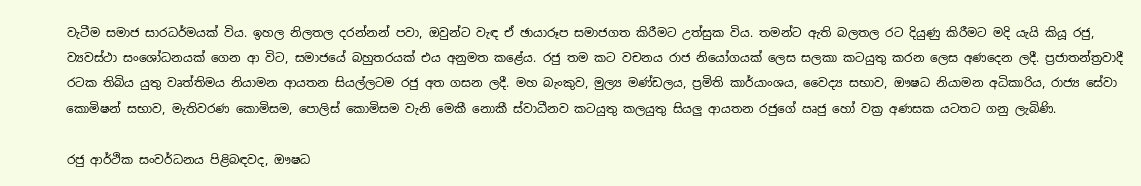වැටීම සමාජ සාරධර්මයක් විය. ඉහල නිලතල දරන්නන් පවා, ඔවුන්ට වැඳ ඒ ඡායාරූප සමාජගත කිරීමට උත්සුක විය. තමන්ට ඇති බලතල රට දියුණු කිරීමට මදි යැයි කියූ රජු, ව්‍යවස්ථා සංශෝධනයක් ගෙන ආ විට, සමාජයේ බහුතරයක් එය අනුමත කළේය. රජු තම කට වචනය රාජ නියෝගයක් ලෙස සලකා කටයුතු කරන ලෙස අණදෙන ලදී. ප්‍රජාතන්ත්‍රවාදී රටක තිබිය යුතු වෘත්තිමය නියාමන ආයතන සියල්ලටම රජු අත ගසන ලදී. මහ බැංකුව, මුල්‍ය මණ්ඩලය, ප්‍රමිති කාර්යාංශය, වෛද්‍ය සභාව, ඖෂධ නියාමන අධිකාරිය, රාජ්‍ය සේවා කොමිෂන් සභාව, මැතිවරණ කොමිසම, පොලිස් කොමිසම වැනි මෙකී නොකී ස්වාධීනව කටයුතු කලයුතු සියලු ආයතන රජුගේ ඍජු හෝ වක්‍ර අණසක යටතට ගනු ලැබිණි.

රජු ආර්ථික සංවර්ධනය පිළිබඳවද, ඖෂධ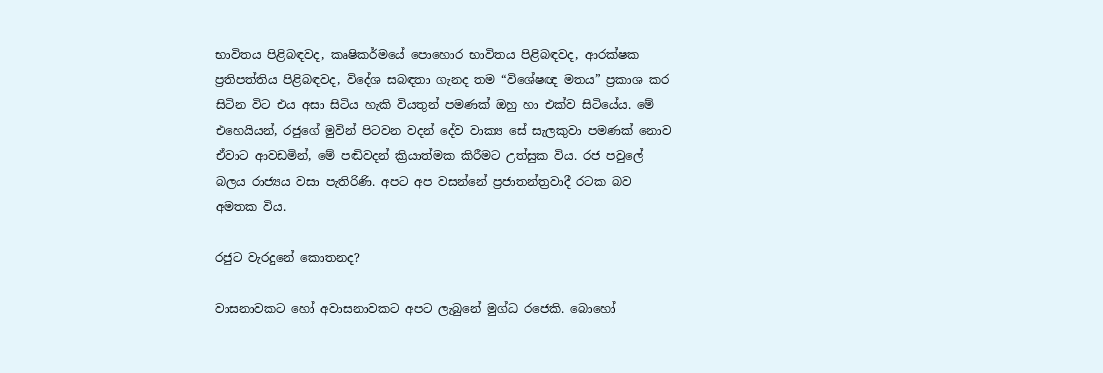භාවිතය පිළිබඳවද, කෘෂිකර්මයේ පොහොර භාවිතය පිළිබඳවද, ආරක්ෂක ප්‍රතිපත්තිය පිළිබඳවද, විදේශ සබඳතා ගැනද තම “විශේෂඥ මතය” ප්‍රකාශ කර සිටින විට එය අසා සිටිය හැකි වියතුන් පමණක් ඔහු හා එක්ව සිටියේය. මේ එහෙයියන්, රජුගේ මුවින් පිටවන වදන් දේව වාක්‍ය සේ සැලකුවා පමණක් නොව ඒවාට ආවඩමින්, මේ පඬිවදන් ක්‍රියාත්මක කිරීමට උත්සුක විය. රජ පවුලේ බලය රාජ්‍යය වසා පැතිරිණි. අපට අප වසන්නේ ප්‍රජාතන්ත්‍රවාදී රටක බව අමතක විය.

රජුට වැරදුනේ කොතනද?

වාසනාවකට හෝ අවාසනාවකට අපට ලැබුනේ මුග්ධ රජෙකි. බොහෝ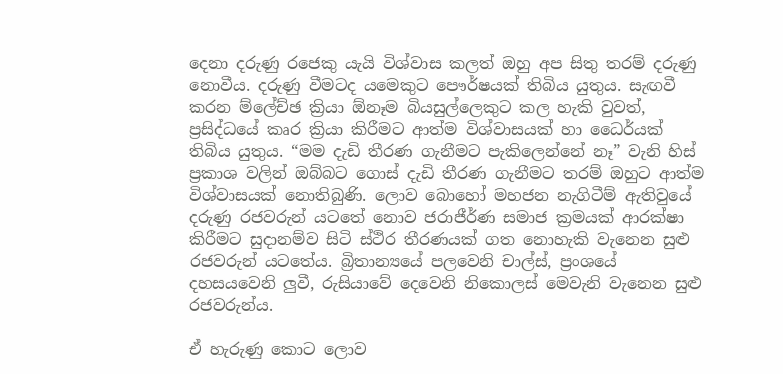දෙනා දරුණු රජෙකු යැයි විශ්වාස කලත් ඔහු අප සිතු තරම් දරුණු නොවීය. දරුණු වීමටද යමෙකුට පෞර්ෂයක් තිබිය යුතුය. සැඟවී කරන ම්ලේච්ඡ ක්‍රියා ඕනෑම බියසුල්ලෙකුට කල හැකි වුවත්, ප්‍රසිද්ධයේ කෘර ක්‍රියා කිරීමට ආත්ම විශ්වාසයක් හා ධෛර්යක් තිබිය යුතුය. “මම දැඩි තීරණ ගැනීමට පැකිලෙන්නේ නෑ” වැනි හිස් ප්‍රකාශ වලින් ඔබ්බට ගොස් දැඩි තීරණ ගැනීමට තරම් ඔහුට ආත්ම විශ්වාසයක් නොතිබුණි. ලොව බොහෝ මහජන නැගිටීම් ඇතිවුයේ දරුණු රජවරුන් යටතේ නොව ජරාජීර්ණ සමාජ ක්‍රමයක් ආරක්ෂා කිරීමට සුදානම්ව සිටි ස්ථිර තීරණයක් ගත නොහැකි වැනෙන සුළු රජවරුන් යටතේය. බ්‍රිතාන්‍යයේ පලවෙනි චාල්ස්, ප්‍රංශයේ දහසයවෙනි ලුවී, රුසියාවේ දෙවෙනි නිකොලස් මෙවැනි වැනෙන සුළු රජවරුන්ය.

ඒ හැරුණු කොට ලොව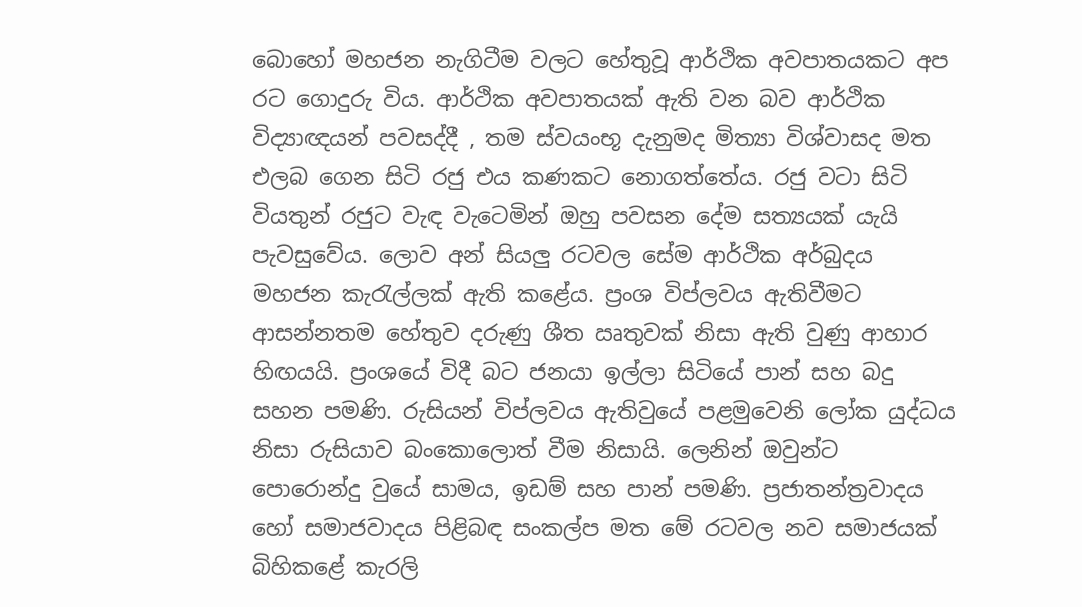බොහෝ මහජන නැගිටීම වලට හේතුවූ ආර්ථික අවපාතයකට අප රට ගොදුරු විය. ආර්ථික අවපාතයක් ඇති වන බව ආර්ථික විද්‍යාඥයන් පවසද්දී , තම ස්වයංභූ දැනුමද මිත්‍යා විශ්වාසද මත එලබ ගෙන සිටි රජු එය කණකට නොගත්තේය. රජු වටා සිටි වියතුන් රජුට වැඳ වැටෙමින් ඔහු පවසන දේම සත්‍යයක් යැයි පැවසුවේය. ලොව අන් සියලු රටවල සේම ආර්ථික අර්බුදය මහජන කැරැල්ලක් ඇති කළේය. ප්‍රංශ විප්ලවය ඇතිවීමට ආසන්නතම හේතුව දරුණු ශීත ඍතුවක් නිසා ඇති වුණු ආහාර හිඟයයි. ප්‍රංශයේ විදී බට ජනයා ඉල්ලා සිටියේ පාන් සහ බදු සහන පමණි. රුසියන් විප්ලවය ඇතිවුයේ පළමුවෙනි ලෝක යුද්ධය නිසා රුසියාව බංකොලොත් වීම නිසායි. ලෙනින් ඔවුන්ට පොරොන්දු වුයේ සාමය, ඉඩම් සහ පාන් පමණි. ප්‍රජාතන්ත්‍රවාදය හෝ සමාජවාදය පිළිබඳ සංකල්ප මත මේ රටවල නව සමාජයක් බිහිකළේ කැරලි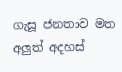ගැසූ ජනතාව මත අලුත් අදහස්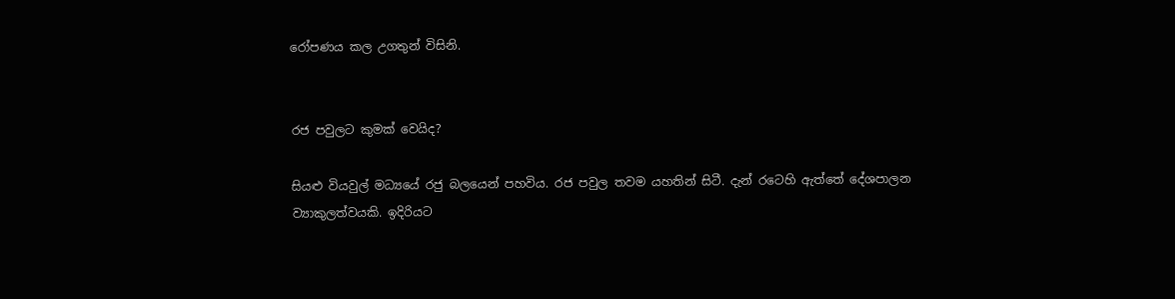රෝපණය කල උගතුන් විසිනි.


රජ පවුලට කුමක් වෙයිද?

සියළු වියවුල් මධ්‍යයේ රජු බලයෙන් පහවිය. රජ පවුල තවම යහතින් සිටී. දැන් රටෙහි ඇත්තේ දේශපාලන ව්‍යාකුලත්වයකි. ඉදිරියට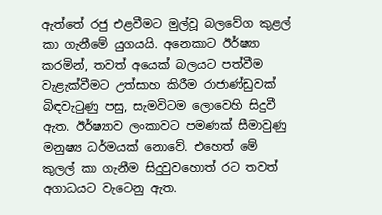ඇත්තේ රජු එළවීමට මුල්වූ බලවේග කුළල් කා ගැනීමේ යුගයයි. අනෙකාට ඊර්ෂ්‍යා කරමින්, තවත් අයෙක් බලයට පත්වීම වැළැක්වීමට උත්සාහ කිරීම රාජාණ්ඩුවක් බිඳවැටුණු පසු, සැමවිටම ලොවෙහි සිදුවී ඇත. ඊර්ෂ්‍යාව ලංකාවට පමණක් සීමාවුණු මනුෂ්‍ය ධර්මයක් නොවේ. එහෙත් මේ කුලල් කා ගැනීම සිදුවුවහොත් රට තවත් අගාධයට වැටෙනු ඇත.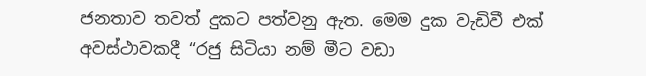ජනතාව තවත් දුකට පත්වනු ඇත. මෙම දුක වැඩිවී එක් අවස්ථාවකදී “රජු සිටියා නම් මීට වඩා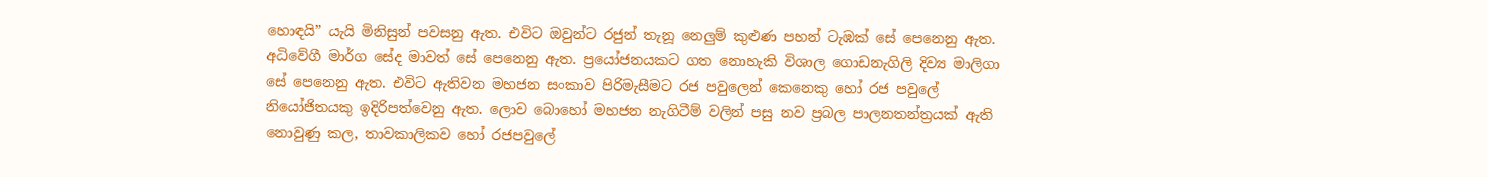හොඳයි” යැයි මිනිසුන් පවසනු ඇත. එවිට ඔවුන්ට රජුන් තැනූ නෙලුම් කුළුණ පහන් ටැඹක් සේ පෙනෙනු ඇත. අධිවේගී මාර්ග සේද මාවත් සේ පෙනෙනු ඇත. ප්‍රයෝජනයකට ගත නොහැකි විශාල ගොඩනැගිලි දිව්‍ය මාලිගා සේ පෙනෙනු ඇත. එවිට ඇතිවන මහජන සංකාව පිරිමැසීමට රජ පවුලෙන් කෙනෙකු හෝ රජ පවුලේ නියෝජිතයකු ඉදිරිපත්වෙනු ඇත. ලොව බොහෝ මහජන නැගිටීම් වලින් පසු නව ප්‍රබල පාලනතන්ත්‍රයක් ඇති නොවුණු කල, තාවකාලිකව හෝ රජපවුලේ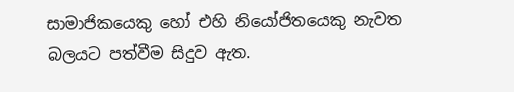සාමාජිකයෙකු හෝ එහි නියෝජිතයෙකු නැවත බලයට පත්වීම සිදුව ඇත.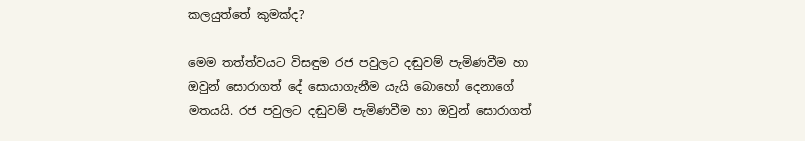කලයුත්තේ කුමක්ද?

මෙම තත්ත්වයට විසඳුම රජ පවුලට දඬුවම් පැමිණවීම හා ඔවුන් සොරාගත් දේ සොයාගැනීම යැයි බොහෝ දෙනාගේ මතයයි. රජ පවුලට දඬුවම් පැමිණවීම හා ඔවුන් සොරාගත්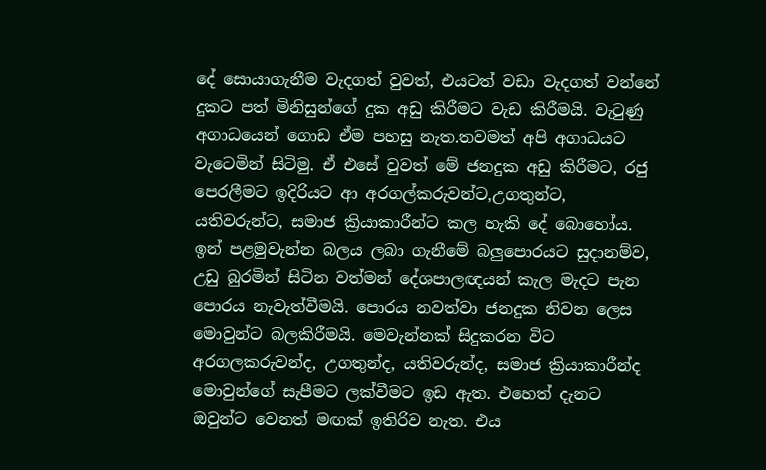දේ සොයාගැනීම වැදගත් වුවත්, එයටත් වඩා වැදගත් වන්නේ දුකට පත් මිනිසුන්ගේ දුක අඩු කිරීමට වැඩ කිරීමයි. වැටුණු අගාධයෙන් ගොඩ ඒම පහසු නැත.තවමත් අපි අගාධයට වැටෙමින් සිටිමු. ඒ එසේ වුවත් මේ ජනදුක අඩු කිරීමට, රජු පෙරලීමට ඉදිරියට ආ අරගල්කරුවන්ට,උගතුන්ට, යතිවරුන්ට, සමාජ ක්‍රියාකාරීන්ට කල හැකි දේ බොහෝය. ඉන් පළමුවැන්න බලය ලබා ගැනීමේ බලුපොරයට සුදානම්ව, උඩු බුරමින් සිටින වත්මන් දේශපාලඥයන් කැල මැදට පැන පොරය නැවැත්වීමයි. පොරය නවත්වා ජනදුක නිවන ලෙස මොවුන්ට බලකිරීමයි. මෙවැන්නක් සිදුකරන විට අරගලකරුවන්ද, උගතුන්ද, යතිවරුන්ද, සමාජ ක්‍රියාකාරීන්ද මොවුන්ගේ සැපීමට ලක්වීමට ඉඩ ඇත. එහෙත් දැනට ඔවුන්ට වෙනත් මඟක් ඉතිරිව නැත. එය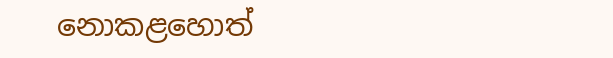නොකළහොත්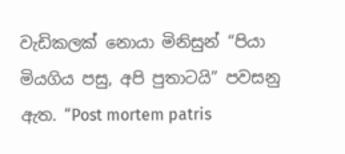වැඩිකලක් නොයා මිනිසුන් “පියා මියගිය පසු, අපි පුතාටයි” පවසනු ඇත. “Post mortem patris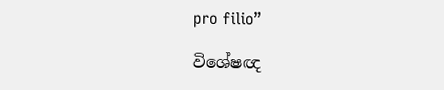pro filio”

විශේෂඥ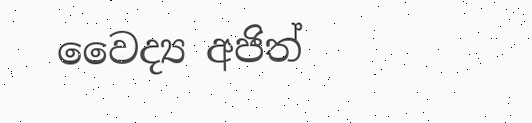වෛද්‍ය අජිත්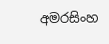අමරසිංහ